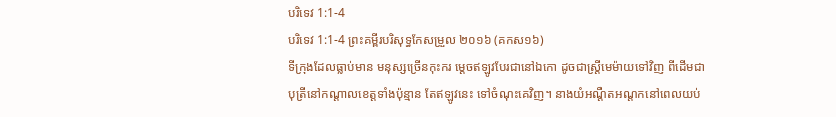បរិទេវ 1:1-4
បរិទេវ 1:1-4 ព្រះគម្ពីរបរិសុទ្ធកែសម្រួល ២០១៦ (គកស១៦)
ទីក្រុងដែលធ្លាប់មាន មនុស្សច្រើនកុះករ ម្ដេចឥឡូវបែរជានៅឯកោ ដូចជាស្ត្រីមេម៉ាយទៅវិញ ពីដើមជាបុត្រីនៅកណ្ដាលខេត្តទាំងប៉ុន្មាន តែឥឡូវនេះ ទៅចំណុះគេវិញ។ នាងយំអណ្តឺតអណ្តកនៅពេលយប់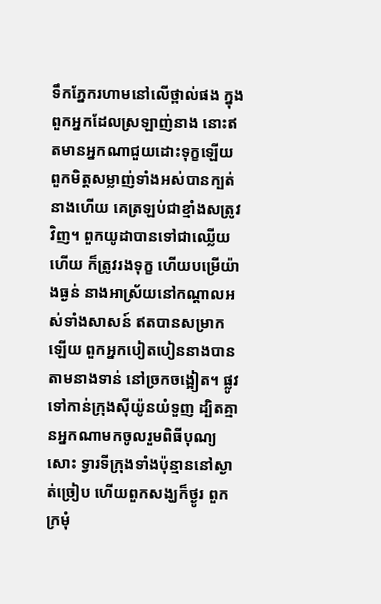ទឹកភ្នែករហាមនៅលើថ្ពាល់ផង ក្នុងពួកអ្នកដែលស្រឡាញ់នាង នោះឥតមានអ្នកណាជួយដោះទុក្ខឡើយ ពួកមិត្តសម្លាញ់ទាំងអស់បានក្បត់នាងហើយ គេត្រឡប់ជាខ្មាំងសត្រូវវិញ។ ពួកយូដាបានទៅជាឈ្លើយហើយ ក៏ត្រូវរងទុក្ខ ហើយបម្រើយ៉ាងធ្ងន់ នាងអាស្រ័យនៅកណ្ដាលអស់ទាំងសាសន៍ ឥតបានសម្រាកឡើយ ពួកអ្នកបៀតបៀននាងបានតាមនាងទាន់ នៅច្រកចង្អៀត។ ផ្លូវទៅកាន់ក្រុងស៊ីយ៉ូនយំទួញ ដ្បិតគ្មានអ្នកណាមកចូលរួមពិធីបុណ្យសោះ ទ្វារទីក្រុងទាំងប៉ុន្មាននៅស្ងាត់ច្រៀប ហើយពួកសង្ឃក៏ថ្ងូរ ពួកក្រមុំ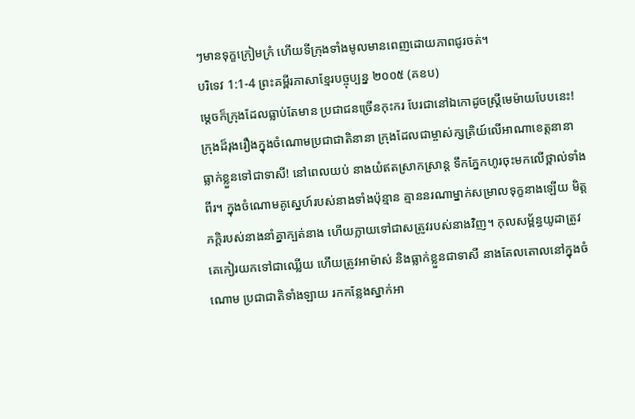ៗមានទុក្ខក្រៀមក្រំ ហើយទីក្រុងទាំងមូលមានពេញដោយភាពជូរចត់។
បរិទេវ 1:1-4 ព្រះគម្ពីរភាសាខ្មែរបច្ចុប្បន្ន ២០០៥ (គខប)
ម្ដេចក៏ក្រុងដែលធ្លាប់តែមាន ប្រជាជនច្រើនកុះករ បែរជានៅឯកោដូចស្ត្រីមេម៉ាយបែបនេះ! ក្រុងដ៏រុងរឿងក្នុងចំណោមប្រជាជាតិនានា ក្រុងដែលជាម្ចាស់ក្សត្រិយ៍លើអាណាខេត្តនានា ធ្លាក់ខ្លួនទៅជាទាសី! នៅពេលយប់ នាងយំឥតស្រាកស្រាន្ត ទឹកភ្នែកហូរចុះមកលើថ្ពាល់ទាំងពីរ។ ក្នុងចំណោមគូស្នេហ៍របស់នាងទាំងប៉ុន្មាន គ្មាននរណាម្នាក់សម្រាលទុក្ខនាងឡើយ មិត្តភក្ដិរបស់នាងនាំគ្នាក្បត់នាង ហើយក្លាយទៅជាសត្រូវរបស់នាងវិញ។ កុលសម្ព័ន្ធយូដាត្រូវគេកៀរយកទៅជាឈ្លើយ ហើយត្រូវអាម៉ាស់ និងធ្លាក់ខ្លួនជាទាសី នាងតែលតោលនៅក្នុងចំណោម ប្រជាជាតិទាំងឡាយ រកកន្លែងស្នាក់អា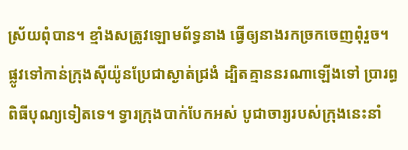ស្រ័យពុំបាន។ ខ្មាំងសត្រូវឡោមព័ទ្ធនាង ធ្វើឲ្យនាងរកច្រកចេញពុំរួច។ ផ្លូវទៅកាន់ក្រុងស៊ីយ៉ូនប្រែជាស្ងាត់ជ្រងំ ដ្បិតគ្មាននរណាឡើងទៅ ប្រារព្ធពិធីបុណ្យទៀតទេ។ ទ្វារក្រុងបាក់បែកអស់ បូជាចារ្យរបស់ក្រុងនេះនាំ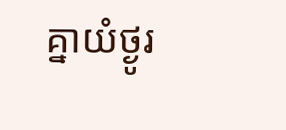គ្នាយំថ្ងូរ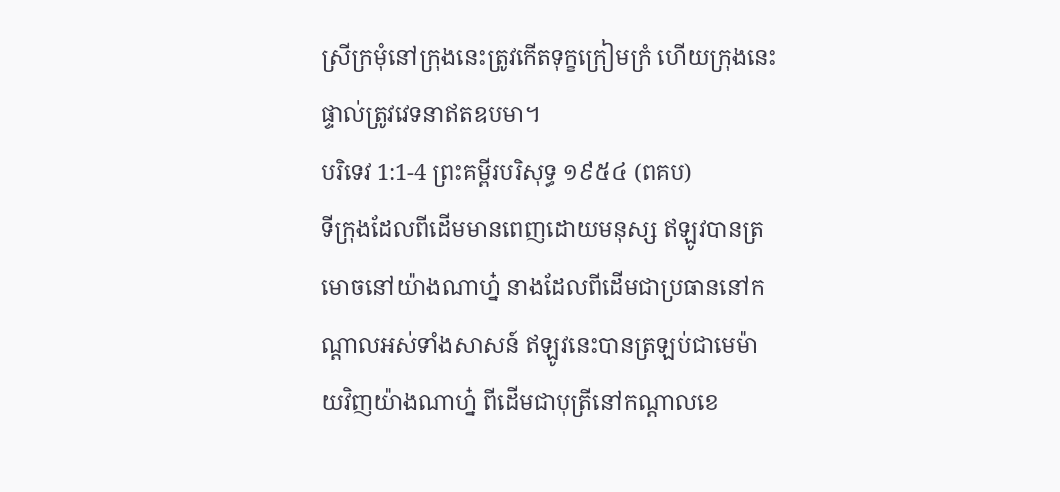ស្រីក្រមុំនៅក្រុងនេះត្រូវកើតទុក្ខក្រៀមក្រំ ហើយក្រុងនេះផ្ទាល់ត្រូវវេទនាឥតឧបមា។
បរិទេវ 1:1-4 ព្រះគម្ពីរបរិសុទ្ធ ១៩៥៤ (ពគប)
ទីក្រុងដែលពីដើមមានពេញដោយមនុស្ស ឥឡូវបានត្រមោចនៅយ៉ាងណាហ្ន៎ នាងដែលពីដើមជាប្រធាននៅកណ្តាលអស់ទាំងសាសន៍ ឥឡូវនេះបានត្រឡប់ជាមេម៉ាយវិញយ៉ាងណាហ្ន៎ ពីដើមជាបុត្រីនៅកណ្តាលខេ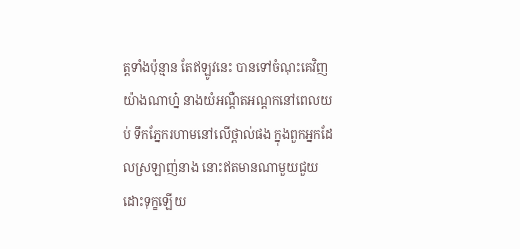ត្តទាំងប៉ុន្មាន តែឥឡូវនេះ បានទៅចំណុះគេវិញយ៉ាងណាហ្ន៎ នាងយំអណ្តឺតអណ្តកនៅពេលយប់ ទឹកភ្នែករហាមនៅលើថ្ពាល់ផង ក្នុងពួកអ្នកដែលស្រឡាញ់នាង នោះឥតមានណាមួយជួយដោះទុក្ខឡើយ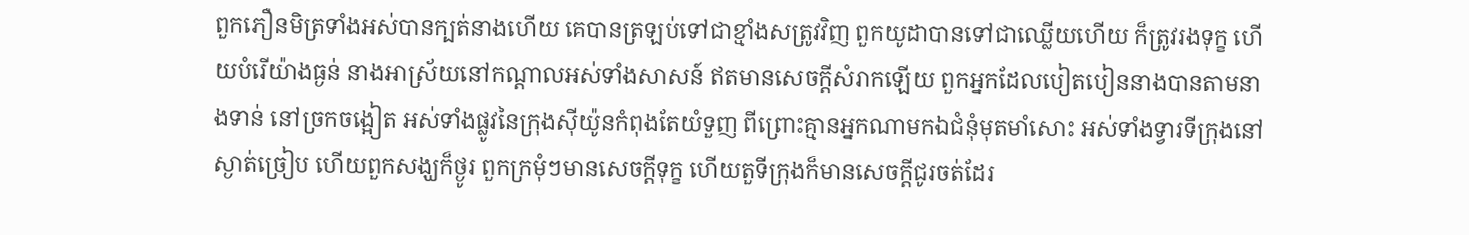ពួកភឿនមិត្រទាំងអស់បានក្បត់នាងហើយ គេបានត្រឡប់ទៅជាខ្មាំងសត្រូវវិញ ពួកយូដាបានទៅជាឈ្លើយហើយ ក៏ត្រូវរងទុក្ខ ហើយបំរើយ៉ាងធ្ងន់ នាងអាស្រ័យនៅកណ្តាលអស់ទាំងសាសន៍ ឥតមានសេចក្ដីសំរាកឡើយ ពួកអ្នកដែលបៀតបៀននាងបានតាមនាងទាន់ នៅច្រកចង្អៀត អស់ទាំងផ្លូវនៃក្រុងស៊ីយ៉ូនកំពុងតែយំទួញ ពីព្រោះគ្មានអ្នកណាមកឯជំនុំមុតមាំសោះ អស់ទាំងទ្វារទីក្រុងនៅស្ងាត់ច្រៀប ហើយពួកសង្ឃក៏ថ្ងូរ ពួកក្រមុំៗមានសេចក្ដីទុក្ខ ហើយតួទីក្រុងក៏មានសេចក្ដីជូរចត់ដែរ